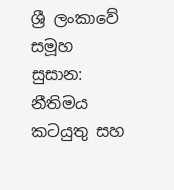ශ්‍රී ලංකාවේ සමූහ සුසාන: නීතිමය කටයුතු සහ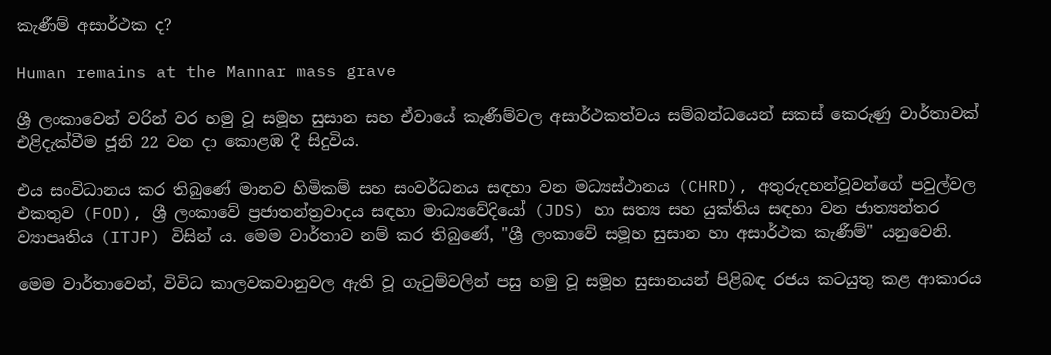කැණීම් අසාර්ථක ද?

Human remains at the Mannar mass grave

ශ්‍රී ලංකාවෙන් වරින් වර හමු වූ සමූහ සුසාන සහ ඒවායේ කැණීම්වල අසාර්ථකත්වය සම්බන්ධයෙන් සකස් කෙරුණු වාර්තාවක් එළිදැක්වීම ජූනි 22 වන දා කොළඹ දී සිදුවිය.

එය සංවිධානය කර තිබුණේ මානව හිමිකම් සහ සංවර්ධනය සඳහා වන මධ්‍යස්ථානය (CHRD), අතුරුදහන්වූවන්ගේ පවුල්වල එකතුව (FOD), ශ්‍රී ලංකාවේ ප්‍රජාතන්ත්‍රවාදය සඳහා මාධ්‍යවේදියෝ (JDS) හා සත්‍ය සහ යුක්තිය සඳහා වන ජාත්‍යන්තර ව්‍යාපෘතිය (ITJP) විසින් ය. මෙම වාර්තාව නම් කර තිබුණේ, "ශ්‍රී ලංකාවේ සමූහ සුසාන හා අසාර්ථක කැණීම්" යනුවෙනි.

මෙම වාර්තාවෙන්, විවිධ කාලවකවානුවල ඇති වූ ගැටුම්වලින් පසු හමු වූ සමූහ සුසානයන් පිළිබඳ රජය කටයුතු කළ ආකාරය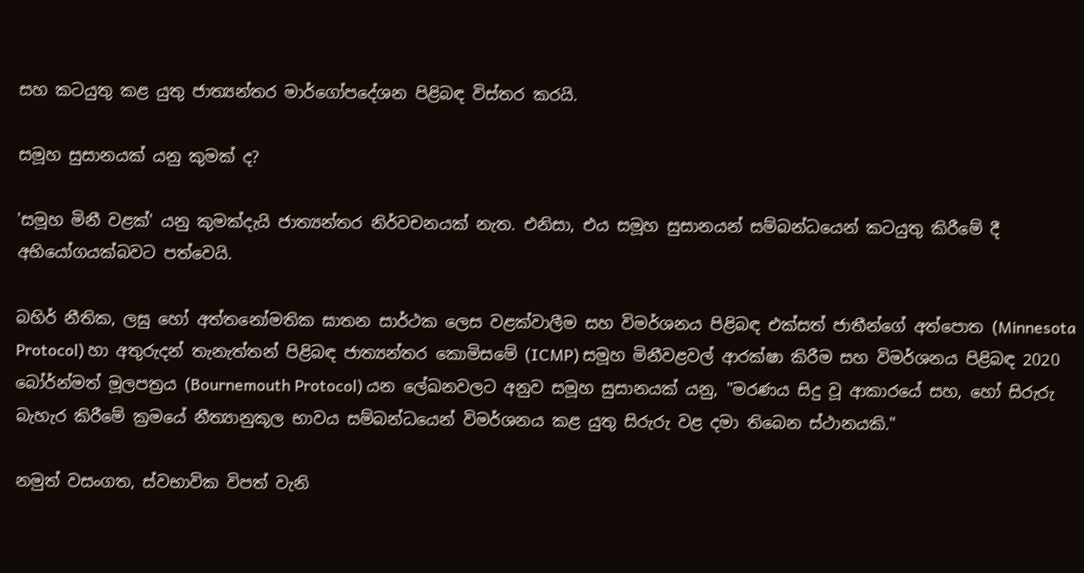සහ කටයුතු කළ යුතු ජාත්‍යන්තර මාර්ගෝපදේශන පිළිබඳ විස්තර කරයි.

සමූහ සුසානයක් යනු කුමක් ද?

'සමූහ මිනී වළක්' යනු කුමක්දැයි ජාත්‍යන්තර නිර්වචනයක් නැත. එනිසා, එය සමූහ සුසානයන් සම්බන්ධයෙන් කටයුතු කිරීමේ දී අභියෝගයක්බවට පත්වෙයි.

බහිර් නීතික, ලඝු හෝ අත්තනෝමතික ඝාතන සාර්ථක ලෙස වළක්වාලීම සහ විමර්ශනය පිළිබඳ එක්සත් ජාතීන්ගේ අත්පොත (Minnesota Protocol) හා අතුරුදන් තැනැත්තන් පිළිබඳ ජාත්‍යන්තර කොමිසමේ (ICMP) සමූහ මිනීවළවල් ආරක්ෂා කිරීම සහ විමර්ශනය පිළිබඳ 2020 බෝර්න්මත් මූලපත්‍රය (Bournemouth Protocol) යන ලේඛනවලට අනුව සමූහ සුසානයක් යනු, "මරණය සිදු වූ ආකාරයේ සහ, හෝ සිරුරු බැහැර කිරීමේ ක්‍රමයේ නීත්‍යානුකූල භාවය සම්බන්ධයෙන් විමර්ශනය කළ යුතු සිරුරු වළ දමා තිබෙන ස්ථානයකි."

නමුත් වසංගත, ස්වභාවික විපත් වැනි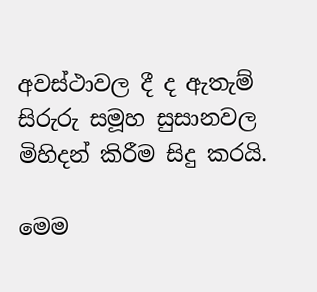අවස්ථාවල දී ද ඇතැම් සිරුරු සමූහ සුසානවල මිහිදන් කිරීම සිදු කරයි.

මෙම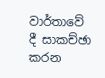වාර්තාවේ දී සාකච්ඡා කරන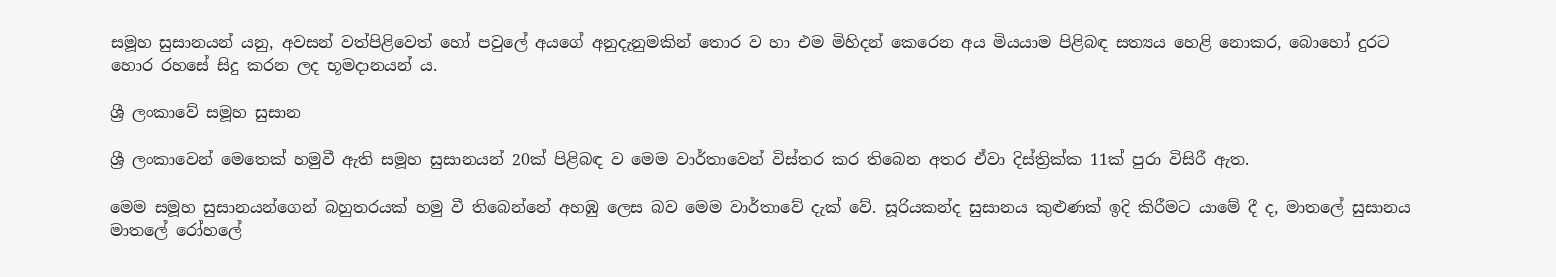සමූහ සුසානයන් යනු, අවසන් වත්පිළිවෙත් හෝ පවුලේ අයගේ අනුදැනුමකින් තොර ව හා එම මිහිදන් කෙරෙන අය මියයාම පිළිබඳ සත්‍යය හෙළි නොකර, බොහෝ දුරට හොර රහසේ සිදු කරන ලද භූමදානයන් ය.

ශ්‍රී ලංකාවේ සමූහ සුසාන

ශ්‍රී ලංකාවෙන් මෙතෙක් හමුවී ඇති සමූහ සුසානයන් 20ක් පිළිබඳ ව මෙම වාර්තාවෙන් විස්තර කර තිබෙන අතර ඒවා දිස්ත්‍රික්ක 11ක් පුරා විසිරී ඇත.

මෙම සමූහ සුසානයන්ගෙන් බහුතරයක් හමු වී තිබෙන්නේ අහඹු ලෙස බව මෙම වාර්තාවේ දැක් වේ. සූරියකන්ද සුසානය කුළුණක් ඉදි කිරීමට යාමේ දී ද, මාතලේ සුසානය මාතලේ රෝහලේ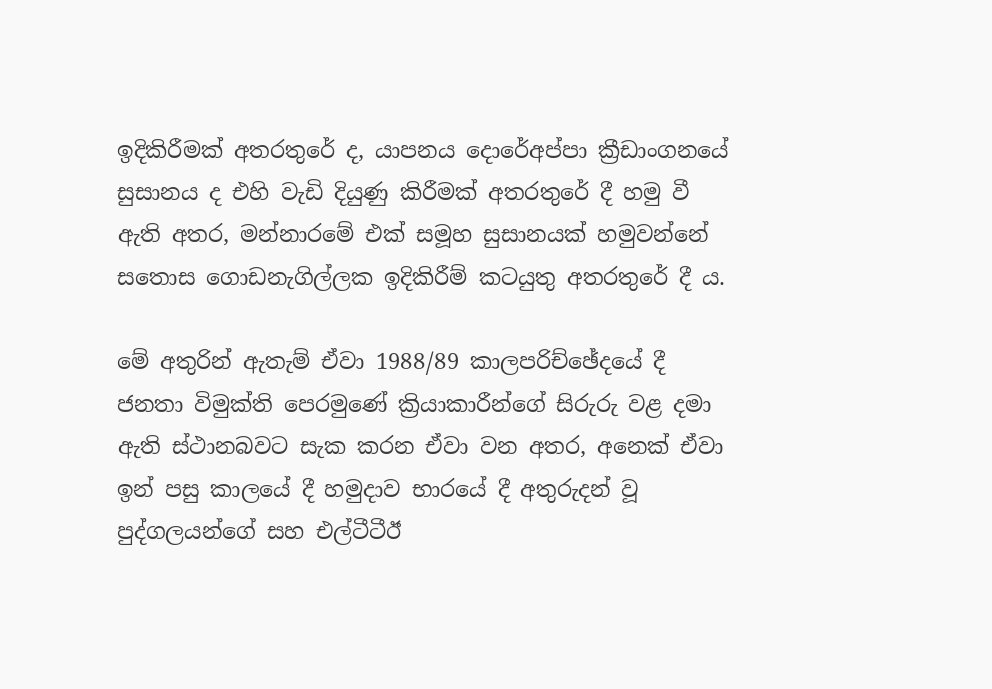ඉදිකිරීමක් අතරතුරේ ද, යාපනය දොරේඅප්පා ක්‍රීඩාංගනයේ සුසානය ද එහි වැඩි දියුණු කිරීමක් අතරතුරේ දී හමු වී ඇති අතර, මන්නාරමේ එක් සමූහ සුසානයක් හමුවන්නේ සතොස ගොඩනැගිල්ලක ඉදිකිරීම් කටයුතු අතරතුරේ දී ය.

මේ අතුරින් ඇතැම් ඒවා 1988/89 කාලපරිච්ඡේදයේ දී ජනතා විමුක්ති පෙරමුණේ ක්‍රියාකාරීන්ගේ සිරුරු වළ දමා ඇති ස්ථානබවට සැක කරන ඒවා වන අතර, අනෙක් ඒවා ඉන් පසු කාලයේ දී හමුදාව භාරයේ දී අතුරුදන් වූ පුද්ගලයන්ගේ සහ එල්ටීටීඊ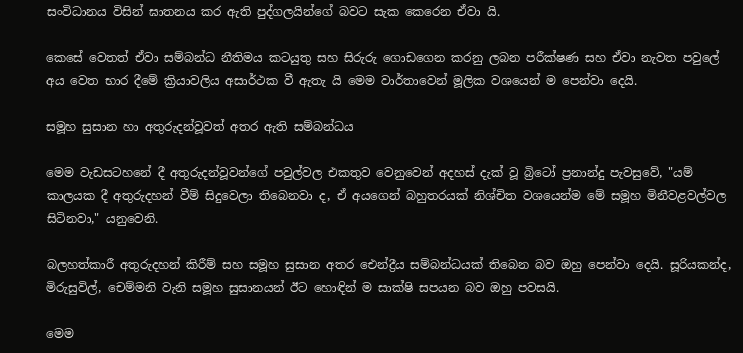සංවිධානය විසින් ඝාතනය කර ඇති පුද්ගලයින්ගේ බවට සැක කෙරෙන ඒවා යි.

කෙසේ වෙතත් ඒවා සම්බන්ධ නීතිමය කටයුතු සහ සිරුරු ගොඩගෙන කරනු ලබන පරීක්ෂණ සහ ඒවා නැවත පවුලේ අය වෙත භාර දීමේ ක්‍රියාවලිය අසාර්ථක වී ඇතැ යි මෙම වාර්තාවෙන් මූලික වශයෙන් ම පෙන්වා දෙයි.

සමූහ සුසාන හා අතුරුදන්වූවත් අතර ඇති සම්බන්ධය

මෙම වැඩසටහනේ දී අතුරුදන්වූවන්ගේ පවුල්වල එකතුව වෙනුවෙන් අදහස් දැක් වූ බ්‍රිටෝ ප්‍රනාන්දු පැවසුවේ, "යම් කාලයක දී අතුරුදහන් වීම් සිදුවෙලා තිබෙනවා ද, ඒ අයගෙන් බහුතරයක් නිශ්චිත වශයෙන්ම මේ සමූහ මිනීවළවල්වල සිටිනවා," යනුවෙනි.

බලහත්කාරී අතුරුදහන් කිරීම් සහ සමූහ සුසාන අතර ඓන්ද්‍රීය සම්බන්ධයක් තිබෙන බව ඔහු පෙන්වා දෙයි. සූරියකන්ද, මිරුසුවිල්, චෙම්මනි වැනි සමූහ සුසානයන් ඊට හොඳින් ම සාක්ෂි සපයන බව ඔහු පවසයි.

මෙම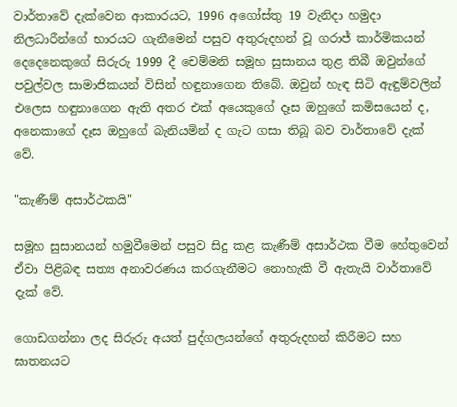වාර්තාවේ දැක්වෙන ආකාරයට, 1996 අගෝස්තු 19 වැනිදා හමුදා නිලධාරීන්ගේ භාරයට ගැනීමෙන් පසුව අතුරුදහන් වූ ගරාජ් කාර්මිකයන් දෙදෙනෙකුගේ සිරුරු 1999 දී චෙම්මනි සමූහ සුසානය තුළ තිබී ඔවුන්ගේ පවුල්වල සාමාජිකයන් විසින් හඳුනාගෙන තිබේ. ඔවුන් හැඳ සිටි ඇඳුම්වලින් එලෙස හඳුනාගෙන ඇති අතර එක් අයෙකුගේ දෑස ඔහුගේ කමිසයෙන් ද, අනෙකාගේ දෑස ඔහුගේ බැනියමින් ද ගැට ගසා තිබූ බව වාර්තාවේ දැක් වේ.

"කැණීම් අසාර්ථකයි"

සමූහ සුසානයන් හමුවීමෙන් පසුව සිදු කළ කැණීම් අසාර්ථක වීම හේතුවෙන් ඒවා පිළිබඳ සත්‍ය අනාවරණය කරගැනීමට නොහැකි වී ඇතැයි වාර්තාවේ දැක් වේ.

ගොඩගන්නා ලද සිරුරු අයත් පුද්ගලයන්ගේ අතුරුදහන් කිරීමට සහ ඝාතනයට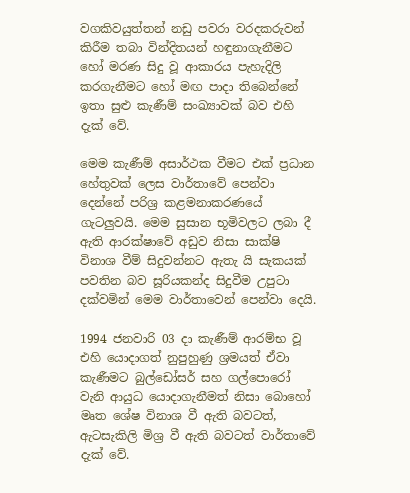වගකිවයුත්තන් නඩු පවරා වරදකරුවන් කිරීම තබා වින්දිතයන් හඳුනාගැනීමට හෝ මරණ සිදු වූ ආකාරය පැහැදිලි කරගැනීමට හෝ මඟ පාදා තිබෙන්නේ ඉතා සුළු කැණීම් සංඛ්‍යාවක් බව එහි දැක් වේ.

මෙම කැණීම් අසාර්ථක වීමට එක් ප්‍රධාන හේතුවක් ලෙස වාර්තාවේ පෙන්වා දෙන්නේ පරිශ්‍ර කළමනාකරණයේ ගැටලුවයි. මෙම සුසාන භූමිවලට ලබා දී ඇති ආරක්ෂාවේ අඩුව නිසා සාක්ෂි විනාශ වීම් සිදුවන්නට ඇතැ යි සැකයක් පවතින බව සූරියකන්ද සිදුවීම උපුටා දක්වමින් මෙම වාර්තාවෙන් පෙන්වා දෙයි.

1994 ජනවාරි 03 දා කැණීම් ආරම්භ වූ එහි යොදාගත් නුපුහුණු ශ්‍රමයත් ඒවා කැණීමට බුල්ඩෝසර් සහ ගල්පොරෝ වැනි ආයුධ යොදාගැනීමත් නිසා බොහෝ මෘත ශේෂ විනාශ වී ඇති බවටත්, ඇටසැකිලි මිශ්‍ර වී ඇති බවටත් වාර්තාවේ දැක් වේ.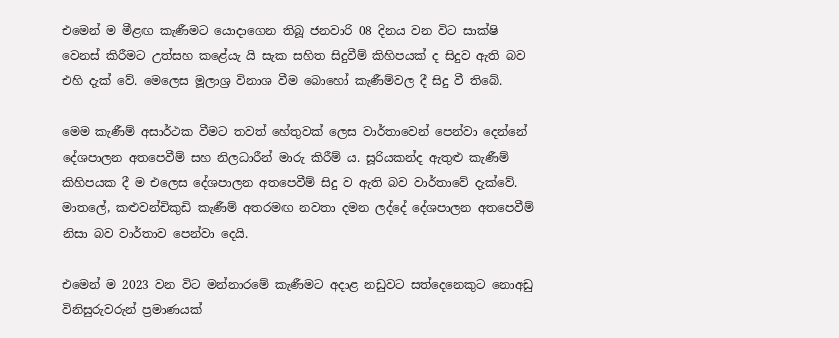එමෙන් ම මීළඟ කැණීමට යොදාගෙන තිබූ ජනවාරි 08 දිනය වන විට සාක්ෂි වෙනස් කිරීමට උත්සහ කළේයැ යි සැක සහිත සිදුවීම් කිහිපයක් ද සිදුව ඇති බව එහි දැක් වේ. මෙලෙස මූලාශ්‍ර විනාශ වීම බොහෝ කැණීම්වල දී සිදු වී තිබේ.

මෙම කැණීම් අසාර්ථක වීමට තවත් හේතුවක් ලෙස වාර්තාවෙන් පෙන්වා දෙන්නේ දේශපාලන අතපෙවීම් සහ නිලධාරීන් මාරු කිරීම් ය. සූරියකන්ද ඇතුළු කැණීම් කිහිපයක දී ම එලෙස දේශපාලන අතපෙවීම් සිදු ව ඇති බව වාර්තාවේ දැක්වේ. මාතලේ, කළුවන්චිකුඩි කැණීම් අතරමඟ නවතා දමන ලද්දේ දේශපාලන අතපෙවීම් නිසා බව වාර්තාව පෙන්වා දෙයි.

එමෙන් ම 2023 වන විට මන්නාරමේ කැණීමට අදාළ නඩුවට සත්දෙනෙකුට නොඅඩු විනිසුරුවරුන් ප්‍රමාණයක්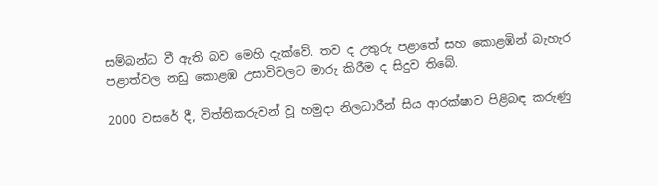සම්බන්ධ වී ඇති බව මෙහි දැක්වේ. තව ද උතුරු පළාතේ සහ කොළඹින් බැහැර පළාත්වල නඩු කොළඹ උසාවිවලට මාරු කිරීම ද සිදුව තිබේ.

2000 වසරේ දී, විත්තිකරුවන් වූ හමුදා නිලධාරීන් සිය ආරක්ෂාව පිළිබඳ කරුණු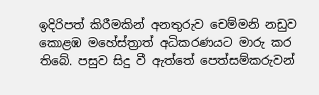ඉදිරිපත් කිරීමකින් අනතුරුව චෙම්මනි නඩුව කොළඹ මහේස්ත්‍රාත් අධිකරණයට මාරු කර තිබේ. පසුව සිදු වී ඇත්තේ පෙත්සම්කරුවන්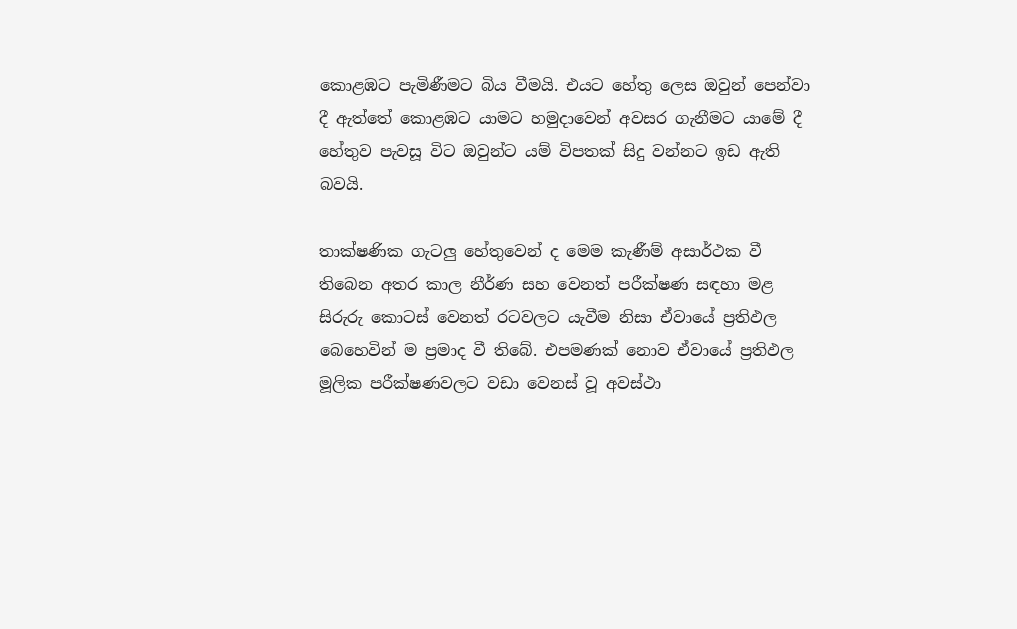කොළඹට පැමිණීමට බිය වීමයි. එයට හේතු ලෙස ඔවුන් පෙන්වා දී ඇත්තේ කොළඹට යාමට හමුදාවෙන් අවසර ගැනීමට යාමේ දී හේතුව පැවසූ විට ඔවුන්ට යම් විපතක් සිදු වන්නට ඉඩ ඇති බවයි.

තාක්ෂණික ගැටලු හේතුවෙන් ද මෙම කැණීම් අසාර්ථක වී තිබෙන අතර කාල නීර්ණ සහ වෙනත් පරීක්ෂණ සඳහා මළ සිරුරු කොටස් වෙනත් රටවලට යැවීම නිසා ඒවායේ ප්‍රතිඵල බෙහෙවින් ම ප්‍රමාද වී තිබේ. එපමණක් නොව ඒවායේ ප්‍රතිඵල මූලික පරීක්ෂණවලට වඩා වෙනස් වූ අවස්ථා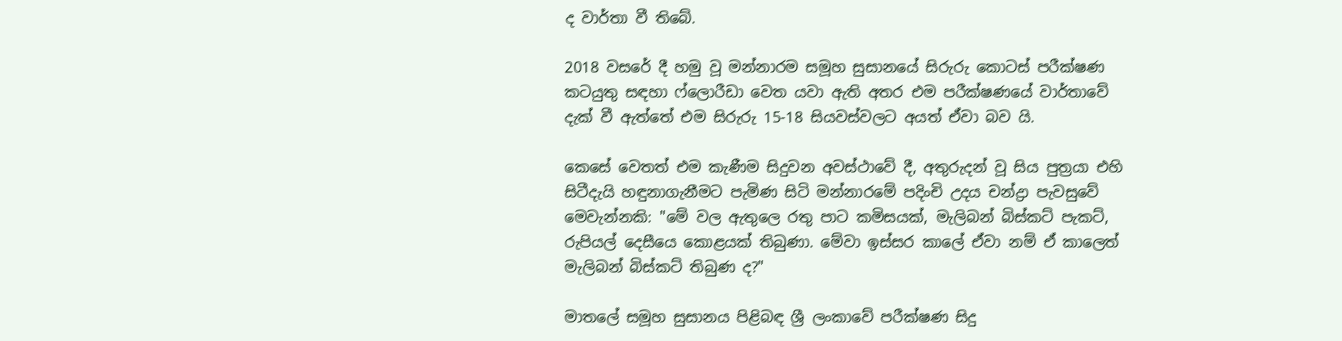ද වාර්තා වී තිබේ.

2018 වසරේ දී හමු වූ මන්නාරම සමූහ සුසානයේ සිරුරු කොටස් පරීක්ෂණ කටයුතු සඳහා ෆ්ලොරීඩා වෙත යවා ඇති අතර එම පරීක්ෂණයේ වාර්තාවේ දැක් වී ඇත්තේ එම සිරුරු 15-18 සියවස්වලට අයත් ඒවා බව යි.

කෙසේ වෙතත් එම කැණීම සිදුවන අවස්ථාවේ දී, අතුරුදන් වූ සිය පුත්‍රයා එහි සිටීදැයි හඳුනාගැනීමට පැමිණ සිටි මන්නාරමේ පදිංචි උදය චන්ද්‍රා පැවසුවේ මෙවැන්නකි: "මේ වල ඇතුලෙ රතු පාට කමිසයක්, මැලිබන් බිස්කට් පැකට්, රුපියල් දෙසීයෙ කොළයක් තිබුණා. මේවා ඉස්සර කාලේ ඒවා නම් ඒ කාලෙත් මැලිබන් බිස්කට් තිබුණ ද?"

මාතලේ සමූහ සුසානය පිළිබඳ ශ්‍රී ලංකාවේ පරීක්ෂණ සිදු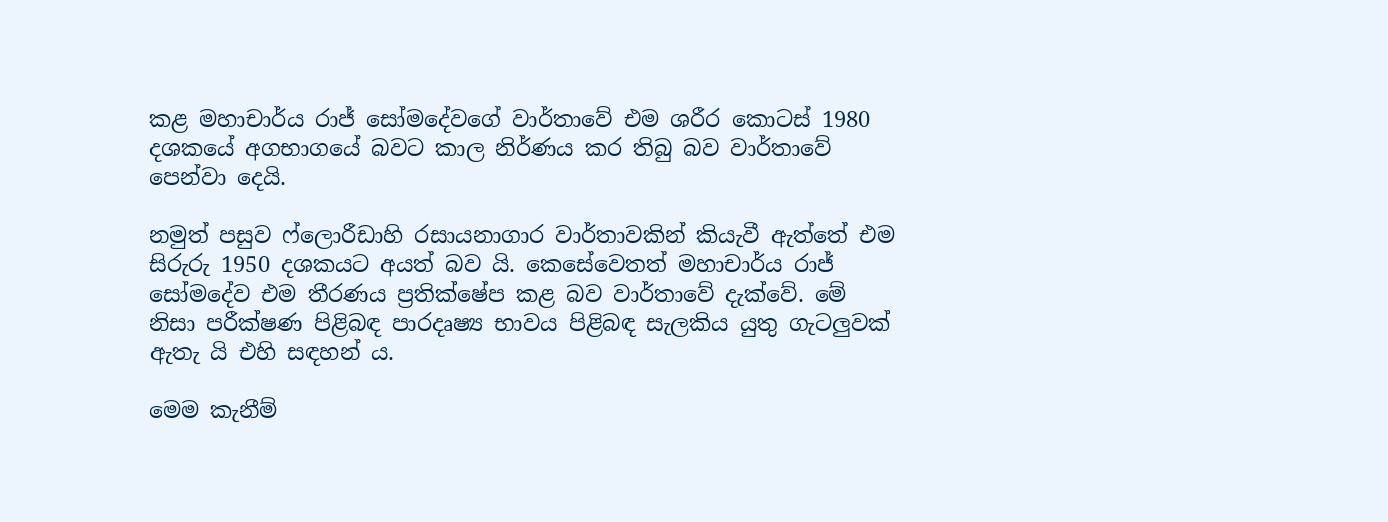කළ මහාචාර්ය රාජ් සෝමදේවගේ වාර්තාවේ එම ශරීර කොටස් 1980 දශකයේ අගභාගයේ බවට කාල නිර්ණය කර තිබු බව වාර්තාවේ පෙන්වා දෙයි.

නමුත් පසුව ෆ්ලොරීඩාහි රසායනාගාර වාර්තාවකින් කියැවී ඇත්තේ එම සිරුරු 1950 දශකයට අයත් බව යි. කෙසේවෙතත් මහාචාර්ය රාජ් සෝමදේව එම තීරණය ප්‍රතික්ෂේප කළ බව වාර්තාවේ දැක්වේ. මේ නිසා පරීක්ෂණ පිළිබඳ පාරදෘෂ්‍ය භාවය පිළිබඳ සැලකිය යුතු ගැටලුවක් ඇතැ යි එහි සඳහන් ය.

මෙම කැනීම්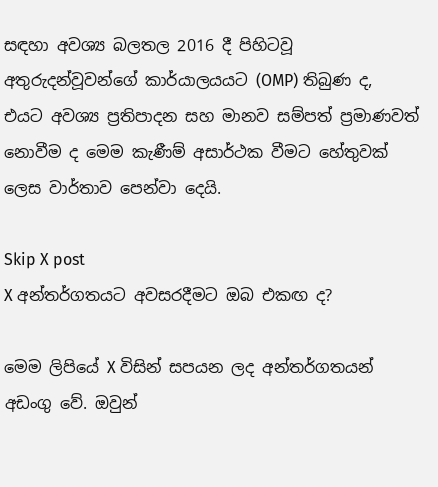සඳහා අවශ්‍ය බලතල 2016 දී පිහිටවූ අතුරුදන්වූවන්ගේ කාර්යාලයයට (OMP) තිබුණ ද, එයට අවශ්‍ය ප්‍රතිපාදන සහ මානව සම්පත් ප්‍රමාණවත් නොවීම ද මෙම කැණීම් අසාර්ථක වීමට හේතුවක් ලෙස වාර්තාව පෙන්වා දෙයි.

Skip X post
X අන්තර්ගතයට අවසරදීමට ඔබ එකඟ ද?

මෙම ලිපියේ X විසින් සපයන ලද අන්තර්ගතයන් අඩංගු වේ. ඔවුන්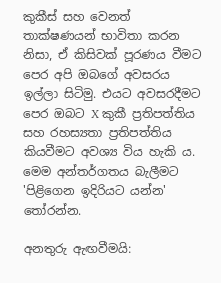කුකීස් සහ වෙනත් තාක්ෂණයන් භාවිතා කරන නිසා, ඒ කිසිවක් පූරණය වීමට පෙර අපි ඔබගේ අවසරය ඉල්ලා සිටිමු. එයට අවසරදීමට පෙර ඔබට X කුකී ප්‍රතිපත්තිය සහ රහස්‍යතා ප්‍රතිපත්තිය කියවීමට අවශ්‍ය විය හැකි ය. මෙම අන්තර්ගතය බැලීමට 'පිළිගෙන ඉදිරියට යන්න' තෝරන්න.

අනතුරු ඇඟවීමයි: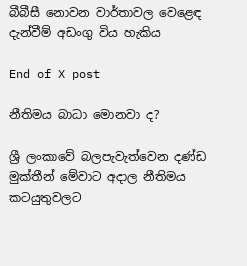බීබීසී නොවන වාර්තාවල වෙළෙඳ දැන්වීම් අඩංගු විය හැකිය

End of X post

නීතිමය බාධා මොනවා ද?

ශ්‍රී ලංකාවේ බලපැවැත්වෙන දණ්ඩ මුක්තීන් මේවාට අදාල නීතිමය කටයුතුවලට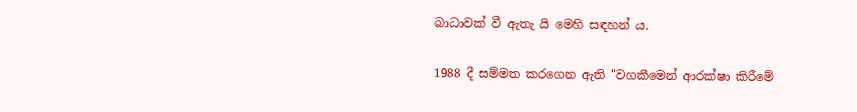බාධාවක් වී ඇතැ යි මෙහි සඳහන් ය.

1988 දී සම්මත කරගෙන ඇති "වගකීමෙන් ආරක්ෂා කිරීමේ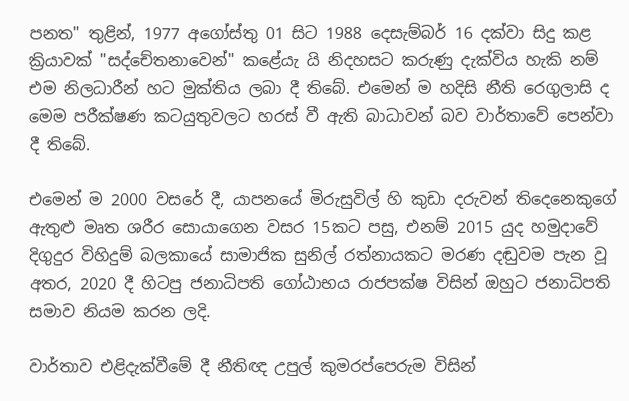පනත" තුළින්, 1977 අගෝස්තු 01 සිට 1988 දෙසැම්බර් 16 දක්වා සිදු කළ ක්‍රියාවක් "සද්චේතනාවෙන්" කළේයැ යි නිදහසට කරුණු දැක්විය හැකි නම් එම නිලධාරීන් හට මුක්තිය ලබා දී තිබේ. එමෙන් ම හදිසි නීති රෙගුලාසි ද මෙම පරීක්ෂණ කටයුතුවලට හරස් වී ඇති බාධාවන් බව වාර්තාවේ පෙන්වා දී තිබේ.

එමෙන් ම 2000 වසරේ දී, යාපනයේ මිරුසුවිල් හි කුඩා දරුවන් තිදෙනෙකුගේ ඇතුළු මෘත ශරීර සොයාගෙන වසර 15කට පසු, එනම් 2015 යුද හමුදාවේ දිගුදුර විහිදුම් බලකායේ සාමාජික සුනිල් රත්නායකට මරණ දඬුවම පැන වූ අතර, 2020 දී හිටපු ජනාධිපති ගෝඨාභය රාජපක්ෂ විසින් ඔහුට ජනාධිපති සමාව නියම කරන ලදි.

වාර්තාව එළිදැක්වීමේ දී නීතිඥ උපුල් කුමරප්පෙරුම විසින්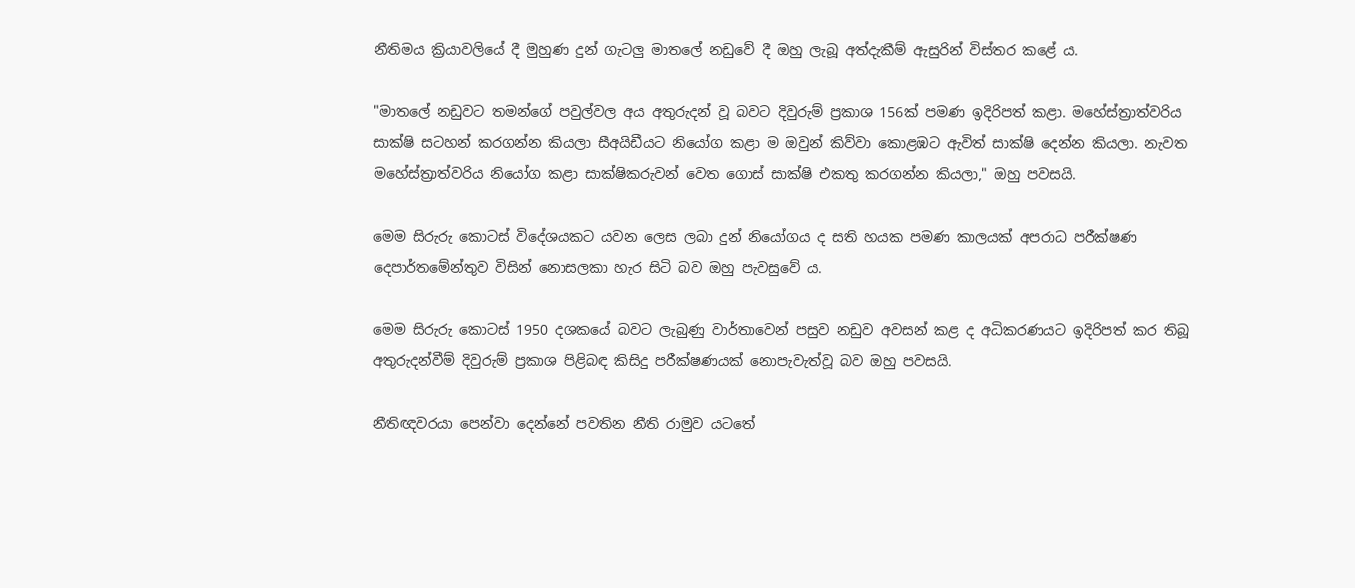නීතිමය ක්‍රියාවලියේ දී මුහුණ දුන් ගැටලු මාතලේ නඩුවේ දී ඔහු ලැබූ අත්දැකීම් ඇසුරින් විස්තර කළේ ය.

"මාතලේ නඩුවට තමන්ගේ පවුල්වල අය අතුරුදන් වූ බවට දිවුරුම් ප්‍රකාශ 156ක් පමණ ඉදිරිපත් කළා. මහේස්ත්‍රාත්වරිය සාක්ෂි සටහන් කරගන්න කියලා සීඅයිඩීයට නියෝග කළා ම ඔවුන් කිව්වා කොළඹට ඇවිත් සාක්ෂි දෙන්න කියලා. නැවත මහේස්ත්‍රාත්වරිය නියෝග කළා සාක්ෂිකරුවන් වෙත ගොස් සාක්ෂි එකතු කරගන්න කියලා," ඔහු පවසයි.

මෙම සිරුරු කොටස් විදේශයකට යවන ලෙස ලබා දුන් නියෝගය ද සති හයක පමණ කාලයක් අපරාධ පරීක්ෂණ දෙපාර්තමේන්තුව විසින් නොසලකා හැර සිටි බව ඔහු පැවසුවේ ය.

මෙම සිරුරු කොටස් 1950 දශකයේ බවට ලැබුණු වාර්තාවෙන් පසුව නඩුව අවසන් කළ ද අධිකරණයට ඉදිරිපත් කර තිබූ අතුරුදන්වීම් දිවුරුම් ප්‍රකාශ පිළිබඳ කිසිදු පරීක්ෂණයක් නොපැවැත්වූ බව ඔහු පවසයි.

නීතිඥවරයා පෙන්වා දෙන්නේ පවතින නීති රාමුව යටතේ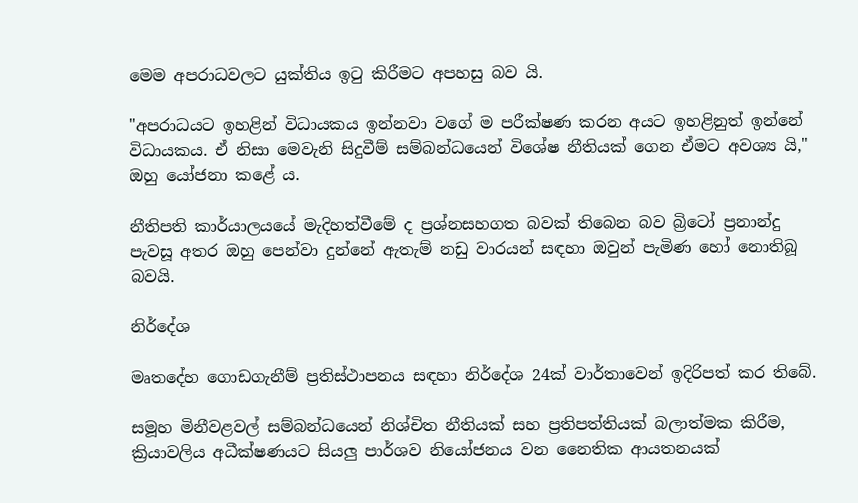මෙම අපරාධවලට යුක්තිය ඉටු කිරීමට අපහසු බව යි.

"අපරාධයට ඉහළින් විධායකය ඉන්නවා වගේ ම පරීක්ෂණ කරන අයට ඉහළිනුත් ඉන්නේ විධායකය. ඒ නිසා මෙවැනි සිදුවීම් සම්බන්ධයෙන් විශේෂ නීතියක් ගෙන ඒමට අවශ්‍ය යි," ඔහු යෝජනා කළේ ය.

නීතිපති කාර්යාලයයේ මැදිහත්වීමේ ද ප්‍රශ්නසහගත බවක් තිබෙන බව බ්‍රිටෝ ප්‍රනාන්දු පැවසූ අතර ඔහු පෙන්වා දුන්නේ ඇතැම් නඩු වාරයන් සඳහා ඔවුන් පැමිණ හෝ නොතිබූ බවයි.

නිර්දේශ

මෘතදේහ ගොඩගැනීම් ප්‍රතිස්ථාපනය සඳහා නිර්දේශ 24ක් වාර්තාවෙන් ඉදිරිපත් කර තිබේ.

සමූහ මිනීවළවල් සම්බන්ධයෙන් නිශ්චිත නීතියක් සහ ප්‍රතිපත්තියක් බලාත්මක කිරීම, ක්‍රියාවලිය අධීක්ෂණයට සියලු පාර්ශව නියෝජනය වන නෛතික ආයතනයක්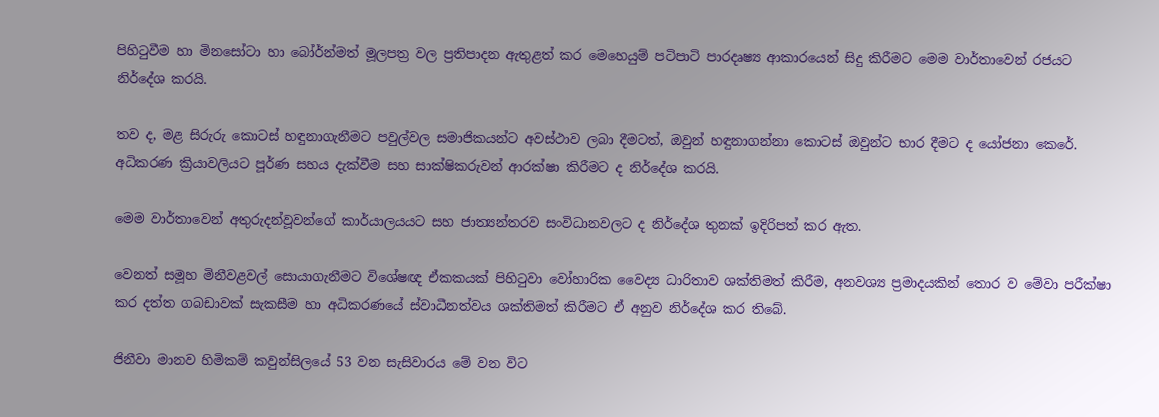පිහිටුවීම හා මිනසෝටා හා බෝර්න්මත් මූලපත්‍ර වල ප්‍රතිපාදන ඇතුළත් කර මෙහෙයුම් පටිපාටි පාරදෘෂ්‍ය ආකාරයෙන් සිදු කිරීමට මෙම වාර්තාවෙන් රජයට නිර්දේශ කරයි.

තව ද, මළ සිරුරු කොටස් හඳුනාගැනීමට පවුල්වල සමාජිකයන්ට අවස්ථාව ලබා දීමටත්, ඔවුන් හඳුනාගන්නා කොටස් ඔවුන්ට භාර දීමට ද යෝජනා කෙරේ. අධිකරණ ක්‍රියාවලියට පූර්ණ සහය දැක්වීම සහ සාක්ෂිකරුවන් ආරක්ෂා කිරීමට ද නිර්දේශ කරයි.

මෙම වාර්තාවෙන් අතුරුදන්වූවන්ගේ කාර්යාලයයට සහ ජාත්‍යන්තරව සංවිධානවලට ද නිර්දේශ තුනක් ඉදිරිපත් කර ඇත.

වෙනත් සමූහ මිනීවළවල් සොයාගැනීමට විශේෂඥ ඒකකයක් පිහිටුවා වෝහාරික වෛද්‍ය ධාරිතාව ශක්තිමත් කිරීම, අනවශ්‍ය ප්‍රමාදයකින් තොර ව මේවා පරීක්ෂා කර දත්ත ගබඩාවක් සැකසීම හා අධිකරණයේ ස්වාධීනත්වය ශක්තිමත් කිරීමට ඒ අනුව නිර්දේශ කර තිබේ.

ජිනීවා මානව හිමිකම් කවුන්සිලයේ 53 වන සැසිවාරය මේ වන විට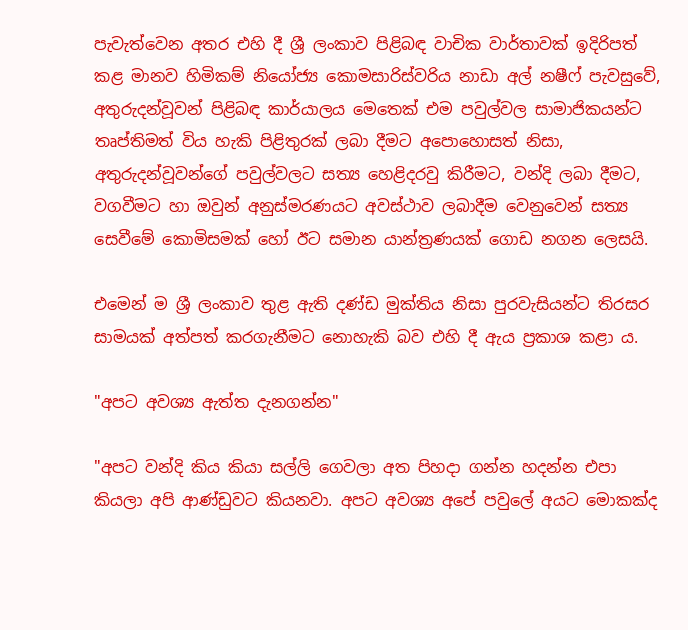පැවැත්වෙන අතර එහි දී ශ්‍රී ලංකාව පිළිබඳ වාචික වාර්තාවක් ඉදිරිපත් කළ මානව හිමිකම් නියෝජ්‍ය කොමසාරිස්වරිය නාඩා අල් නෂීෆ් පැවසුවේ, අතුරුදන්වූවන් පිළිබඳ කාර්යාලය මෙතෙක් එම පවුල්වල සාමාජිකයන්ට තෘප්තිමත් විය හැකි පිළිතුරක් ලබා දීමට අපොහොසත් නිසා, අතුරුදන්වූවන්ගේ පවුල්වලට සත්‍ය හෙළිදරවු කිරීමට, වන්දි ලබා දීමට, වගවීමට හා ඔවුන් අනුස්මරණයට අවස්ථාව ලබාදීම වෙනුවෙන් සත්‍ය සෙවීමේ කොමිසමක් හෝ ඊට සමාන යාන්ත්‍රණයක් ගොඩ නගන ලෙසයි.

එමෙන් ම ශ්‍රී ලංකාව තුළ ඇති දණ්ඩ මුක්තිය නිසා පුරවැසියන්ට තිරසර සාමයක් අත්පත් කරගැනීමට නොහැකි බව එහි දී ඇය ප්‍රකාශ කළා ය.

"අපට අවශ්‍ය ඇත්ත දැනගන්න"

"අපට වන්දි කිය කියා සල්ලි ගෙවලා අත පිහදා ගන්න හදන්න එපා කියලා අපි ආණ්ඩුවට කියනවා. අපට අවශ්‍ය අපේ පවුලේ අයට මොකක්ද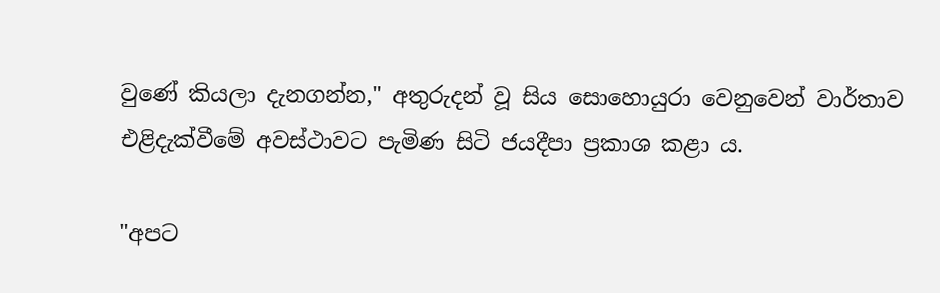වුණේ කියලා දැනගන්න," අතුරුදන් වූ සිය සොහොයුරා වෙනුවෙන් වාර්තාව එළිදැක්වීමේ අවස්ථාවට පැමිණ සිටි ජයදීපා ප්‍රකාශ කළා ය.

"අපට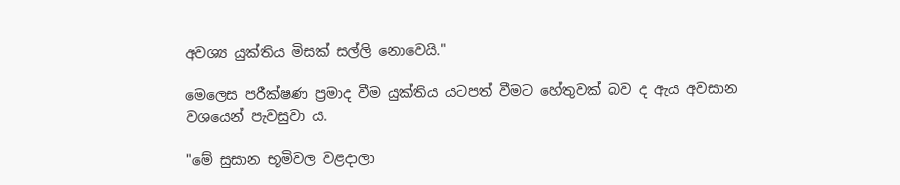අවශ්‍ය යුක්තිය මිසක් සල්ලි නොවෙයි."

මෙලෙස පරීක්ෂණ ප්‍රමාද වීම යුක්තිය යටපත් වීමට හේතුවක් බව ද ඇය අවසාන වශයෙන් පැවසුවා ය.

"මේ සුසාන භූමිවල වළදාලා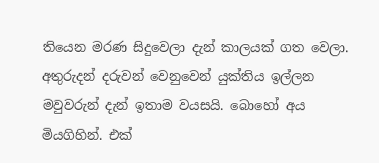තියෙන මරණ සිදුවෙලා දැන් කාලයක් ගත වෙලා. අතුරුදන් දරුවන් වෙනුවෙන් යුක්තිය ඉල්ලන මවුවරුන් දැන් ඉතාම වයසයි. බොහෝ අය මියගිහින්. එක්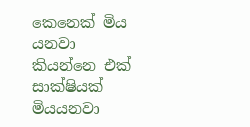කෙනෙක් මිය යනවා කියන්නෙ එක් සාක්ෂියක් මියයනවා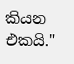කියන එකයි."